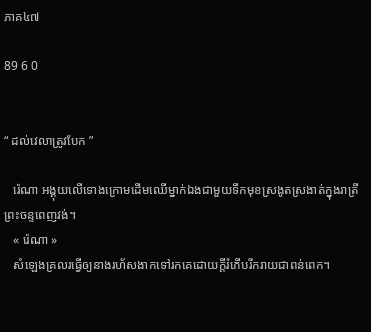ភាគ៤៧

89 6 0


“ ដល់វេលាត្រូវបែក ”

   រ៉េណា អង្គុយលើទោងក្រោមដើមឈើម្នាក់ឯងជាមួយទឹកមុខស្រងូតស្រងាត់ក្នុងរាត្រីព្រះចន្ទពេញវង់។
   « រ៉េណា »
   សំឡេងគ្រលរធ្វើឲ្យនាងរហ័សងាកទៅរកគេដោយក្តីរំភើបរីករាយជាពន់ពេក។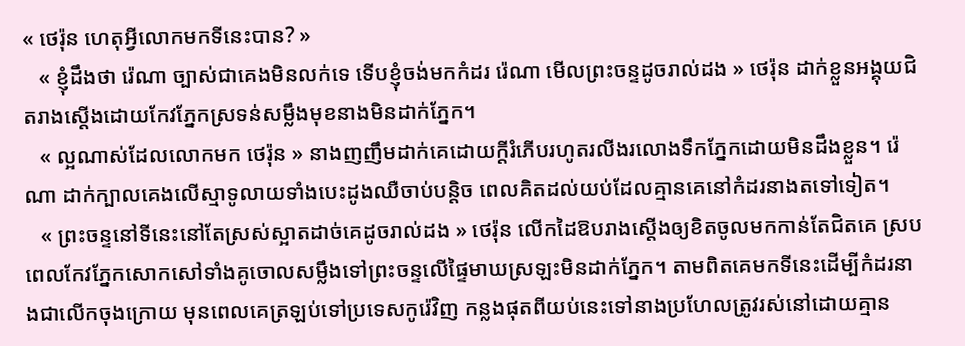« ថេរ៉ុន ហេតុអ្វីលោកមកទីនេះបាន? »
   « ខ្ញុំដឹងថា រ៉េណា ច្បាស់ជាគេងមិនលក់ទេ ទើបខ្ញុំចង់មកកំដរ រ៉េណា មើលព្រះចន្ទដូចរាល់ដង » ថេរ៉ុន ដាក់ខ្លួនអង្គុយជិតរាងស្តើងដោយកែវភ្នែកស្រទន់សម្លឹងមុខនាងមិនដាក់ភ្នែក។
   « ល្អណាស់ដែលលោកមក ថេរ៉ុន » នាងញញឹមដាក់គេដោយក្តីរំភើបរហូតរលីងរលោងទឹកភ្នែកដោយមិនដឹងខ្លួន។ រ៉េណា ដាក់ក្បាលគេងលើស្មាទូលាយទាំងបេះដូងឈឺចាប់បន្តិច ពេលគិតដល់យប់ដែលគ្មានគេនៅកំដរនាងតទៅទៀត។
   « ព្រះចន្ទនៅទីនេះនៅតែស្រស់ស្អាតដាច់គេដូចរាល់ដង » ថេរ៉ុន លើកដៃឱបរាងស្តើងឲ្យខិតចូលមកកាន់តែជិតគេ ស្របពេលកែវភ្នែកសោកសៅទាំងគូចោលសម្លឹងទៅព្រះចន្ទលើផ្ទៃមាឃស្រឡះមិនដាក់ភ្នែក។ តាមពិតគេមកទីនេះដើម្បីកំដរនាងជាលើកចុងក្រោយ មុនពេលគេត្រឡប់ទៅប្រទេសកូរ៉េវិញ កន្លងផុតពីយប់នេះទៅនាងប្រហែលត្រូវរស់នៅដោយគ្មាន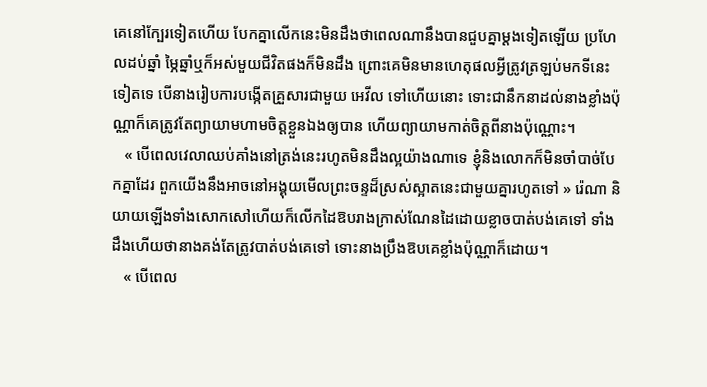គេនៅក្បែរទៀតហើយ បែកគ្នាលើកនេះមិនដឹងថាពេលណានឹងបានជួបគ្នាម្តងទៀតឡើយ ប្រហែលដប់ឆ្នាំ ម្ភៃឆ្នាំឬក៏អស់មួយជីវិតផងក៏មិនដឹង ព្រោះគេមិនមានហេតុផលអ្វីត្រូវត្រឡប់មកទីនេះទៀតទេ បើនាងរៀបការបង្កើតគ្រួសារជាមួយ អេវីល ទៅហើយនោះ ទោះជានឹកនាដល់នាងខ្លាំងប៉ុណ្ណាក៏គេត្រូវតែព្យាយាមហាមចិត្តខ្លួនឯងឲ្យបាន ហើយព្យាយាមកាត់ចិត្តពីនាងប៉ុណ្ណោះ។
   « បើពេលវេលាឈប់គាំងនៅត្រង់នេះរហូតមិនដឹងល្អយ៉ាងណាទេ ខ្ញុំនិងលោកក៏មិនចាំបាច់បែកគ្នាដែរ ពួកយើងនឹងអាចនៅអង្គុយមើលព្រះចន្ទដ៏ស្រស់ស្អាតនេះជាមួយគ្នារហូតទៅ » រ៉េណា និយាយឡើងទាំងសោកសៅហើយក៏លើកដៃឱបរាងក្រាស់ណែនដៃដោយខ្លាចបាត់បង់គេទៅ ទាំងដឹងហើយថានាងគង់តែត្រូវបាត់បង់គេទៅ ទោះនាងប្រឹងឱបគេខ្លាំងប៉ុណ្ណាក៏ដោយ។
   « បើពេល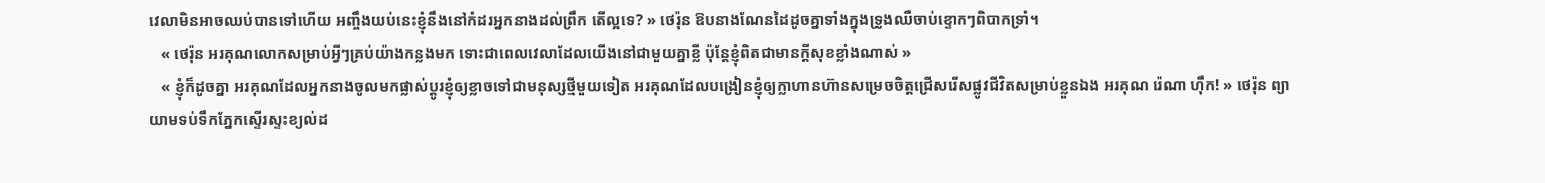វេលាមិនអាចឈប់បានទៅហើយ អញ្ចឹងយប់នេះខ្ញុំនឹងនៅកំដរអ្នកនាងដល់ព្រឹក តើល្អទេ? » ថេរ៉ុន ឱបនាងណែនដៃដូចគ្នាទាំងក្នុងទ្រូងឈឺចាប់ខ្ទោកៗពិបាកទ្រាំ។
   « ថេរ៉ុន អរគុណលោកសម្រាប់អ្វីៗគ្រប់យ៉ាងកន្លងមក ទោះជាពេលវេលាដែលយើងនៅជាមួយគ្នាខ្លី ប៉ុន្តែខ្ញុំពិតជាមានក្តីសុខខ្លាំងណាស់ »
   « ខ្ញុំក៏ដូចគ្នា អរគុណដែលអ្នកនាងចូលមកផ្លាស់ប្តូរខ្ញុំឲ្យខ្លាចទៅជាមនុស្សថ្មីមួយទៀត អរគុណដែលបង្រៀនខ្ញុំឲ្យក្លាហានហ៊ានសម្រេចចិត្តជ្រើសរើសផ្លូវជីវិតសម្រាប់ខ្លួនឯង អរគុណ រ៉េណា ហ៊ឹក! » ថេរ៉ុន ព្យាយាមទប់ទឹកភ្នែកស្ទើរស្ទះខ្យល់ដ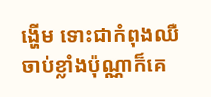ង្ហើម ទោះជាកំពុងឈឺចាប់ខ្លាំងប៉ុណ្ណាក៏គេ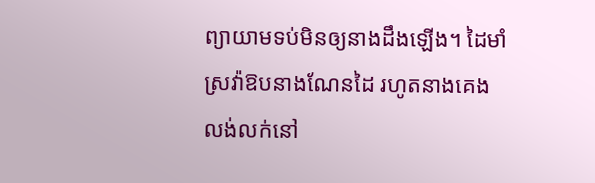ព្យាយាមទប់មិនឲ្យនាងដឹងឡើង។ ដៃមាំស្រវ៉ាឱបនាងណែនដៃ រហូតនាងគេងលង់លក់នៅ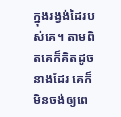ក្នុងរង្វង់ដៃរបស់គេ។ តាមពិតគេក៏គិតដូចនាងដែរ គេក៏មិនចង់ឲ្យពេ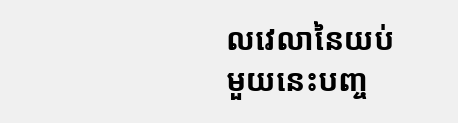លវេលានៃយប់មួយនេះបញ្ច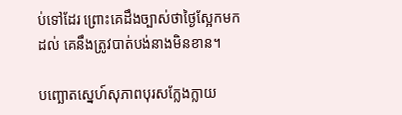ប់ទៅដែរ ព្រោះគេដឹងច្បាស់ថាថ្ងៃស្អែកមកដល់ គេនឹងត្រូវបាត់បង់នាងមិនខាន។

បញ្ឆោតស្នេហ៍សុភាពបុរសក្លែងក្លាយ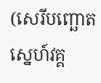(សេរីបញ្ឆោតស្នេហ៍វគ្គ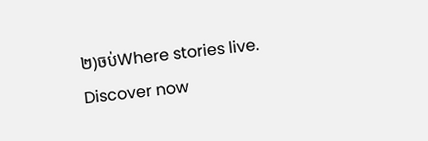២)ចប់Where stories live. Discover now